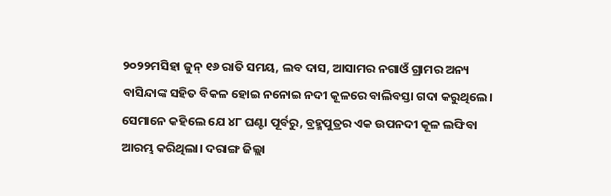୨୦୨୨ମସିହା ଜୁନ୍ ୧୬ ରାତି ସମୟ, ଲବ ଦାସ, ଆସାମର ନଗାଓଁ ଗ୍ରାମର ଅନ୍ୟ ବାସିନ୍ଦାଙ୍କ ସହିତ ବିକଳ ହୋଇ ନନୋଇ ନଦୀ କୂଳରେ ବାଲିବସ୍ତା ଗଦା କରୁଥିଲେ। ସେମାନେ କହିଲେ ଯେ ୪୮ ଘଣ୍ଟା ପୂର୍ବରୁ, ବ୍ରହ୍ମପୁତ୍ରର ଏକ ଉପନଦୀ କୂଳ ଲଙ୍ଘିବା ଆରମ୍ଭ କରିଥିଲା। ଦରାଙ୍ଗ ଜିଲ୍ଲା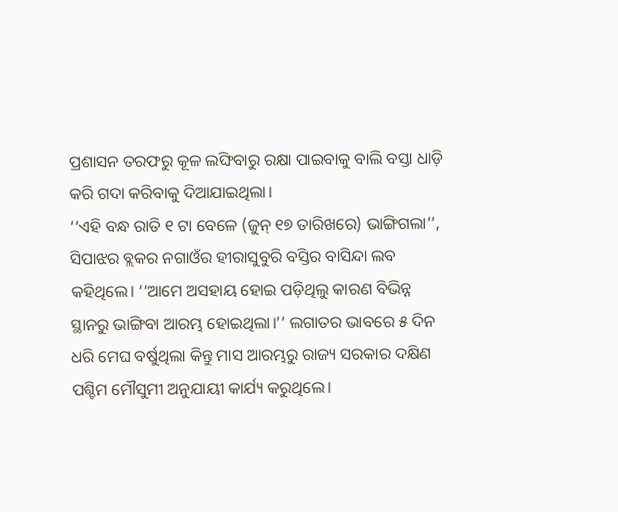ପ୍ରଶାସନ ତରଫରୁ କୂଳ ଲଙ୍ଘିବାରୁ ରକ୍ଷା ପାଇବାକୁ ବାଲି ବସ୍ତା ଧାଡ଼ି କରି ଗଦା କରିବାକୁ ଦିଆଯାଇଥିଲା।
‘‘ଏହି ବନ୍ଧ ରାତି ୧ ଟା ବେଳେ (ଜୁନ୍ ୧୭ ତାରିଖରେ) ଭାଙ୍ଗିଗଲା’’, ସିପାଝର ବ୍ଲକର ନଗାଓଁର ହୀରାସୁବୁରି ବସ୍ତିର ବାସିନ୍ଦା ଲବ କହିଥିଲେ। ‘‘ଆମେ ଅସହାୟ ହୋଇ ପଡ଼ିଥିଲୁ କାରଣ ବିଭିନ୍ନ ସ୍ଥାନରୁ ଭାଙ୍ଗିବା ଆରମ୍ଭ ହୋଇଥିଲା।’’ ଲଗାତର ଭାବରେ ୫ ଦିନ ଧରି ମେଘ ବର୍ଷୁଥିଲା କିନ୍ତୁ ମାସ ଆରମ୍ଭରୁ ରାଜ୍ୟ ସରକାର ଦକ୍ଷିଣ ପଶ୍ଚିମ ମୌସୁମୀ ଅନୁଯାୟୀ କାର୍ଯ୍ୟ କରୁଥିଲେ।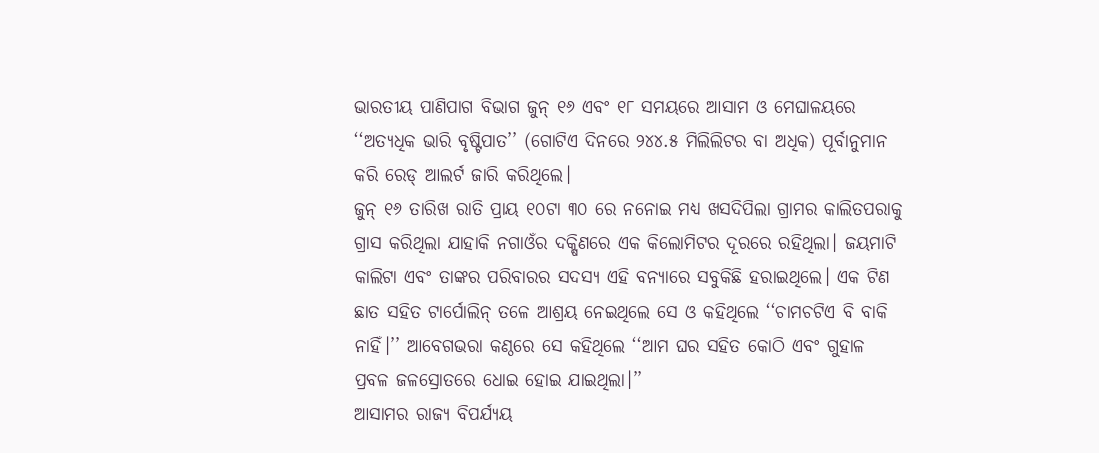ଭାରତୀୟ ପାଣିପାଗ ବିଭାଗ ଜୁନ୍ ୧୬ ଏବଂ ୧୮ ସମୟରେ ଆସାମ ଓ ମେଘାଳୟରେ ‘‘ଅତ୍ୟଧିକ ଭାରି ବୃଷ୍ଟିପାତ’’ (ଗୋଟିଏ ଦିନରେ ୨୪୪.୫ ମିଲିଲିଟର ବା ଅଧିକ) ପୂର୍ବାନୁମାନ କରି ରେଡ୍ ଆଲର୍ଟ ଜାରି କରିଥିଲେ।
ଜୁନ୍ ୧୬ ତାରିଖ ରାତି ପ୍ରାୟ ୧୦ଟା ୩୦ ରେ ନନୋଇ ମଧ୍ୟ ଖସଦିପିଲା ଗ୍ରାମର କାଲିତପରାକୁ ଗ୍ରାସ କରିଥିଲା ଯାହାକି ନଗାଓଁର ଦକ୍ଷିଣରେ ଏକ କିଲୋମିଟର ଦୂରରେ ରହିଥିଲା। ଜୟମାଟି କାଲିଟା ଏବଂ ତାଙ୍କର ପରିବାରର ସଦସ୍ୟ ଏହି ବନ୍ୟାରେ ସବୁକିଛି ହରାଇଥିଲେ। ଏକ ଟିଣ ଛାତ ସହିତ ଟାର୍ପୋଲିନ୍ ତଳେ ଆଶ୍ରୟ ନେଇଥିଲେ ସେ ଓ କହିଥିଲେ ‘‘ଚାମଚଟିଏ ବି ବାକି ନାହିଁ।’’ ଆବେଗଭରା କଣ୍ଠରେ ସେ କହିଥିଲେ ‘‘ଆମ ଘର ସହିତ କୋଠି ଏବଂ ଗୁହାଳ ପ୍ରବଳ ଜଳସ୍ରୋତରେ ଧୋଇ ହୋଇ ଯାଇଥିଲା।’’
ଆସାମର ରାଜ୍ୟ ବିପର୍ଯ୍ୟୟ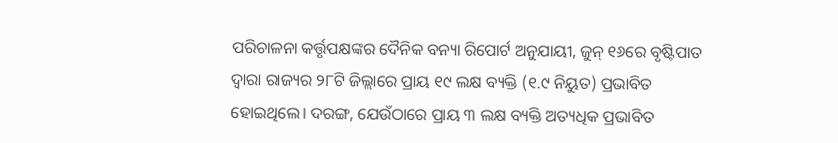ପରିଚାଳନା କର୍ତ୍ତୃପକ୍ଷଙ୍କର ଦୈନିକ ବନ୍ୟା ରିପୋର୍ଟ ଅନୁଯାୟୀ, ଜୁନ୍ ୧୬ରେ ବୃଷ୍ଟିପାତ ଦ୍ୱାରା ରାଜ୍ୟର ୨୮ଟି ଜିଲ୍ଲାରେ ପ୍ରାୟ ୧୯ ଲକ୍ଷ ବ୍ୟକ୍ତି (୧.୯ ନିୟୁତ) ପ୍ରଭାବିତ ହୋଇଥିଲେ। ଦରଙ୍ଗ, ଯେଉଁଠାରେ ପ୍ରାୟ ୩ ଲକ୍ଷ ବ୍ୟକ୍ତି ଅତ୍ୟଧିକ ପ୍ରଭାବିତ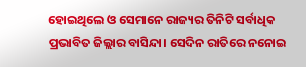ହୋଇଥିଲେ ଓ ସେମାନେ ରାଜ୍ୟର ତିନିଟି ସର୍ବାଧିକ ପ୍ରଭାବିତ ଜିଲ୍ଲାର ବାସିନ୍ଦା। ସେଦିନ ରାତିରେ ନନୋଇ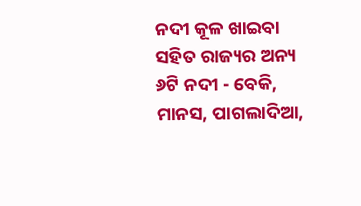ନଦୀ କୂଳ ଖାଇବା ସହିତ ରାଜ୍ୟର ଅନ୍ୟ ୬ଟି ନଦୀ - ବେକି, ମାନସ, ପାଗଲାଦିଆ,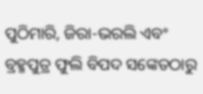ପୁଠିମାରି, ଜିରା-ଭରଲି ଏବଂ ବ୍ରହ୍ମପୁତ୍ର ଫୁଲି ବିପଦ ସଙ୍କେତଠାରୁ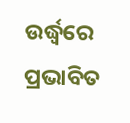ଉର୍ଦ୍ଧ୍ୱରେ ପ୍ରଭାବିତ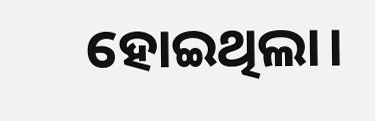ହୋଇଥିଲା।